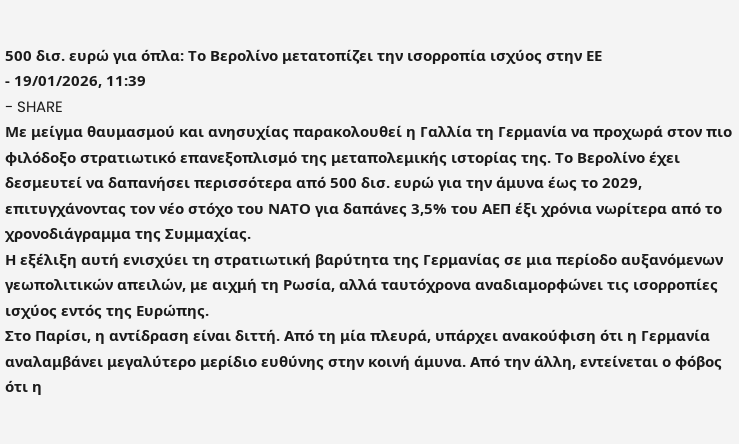500 δισ. ευρώ για όπλα: Το Βερολίνο μετατοπίζει την ισορροπία ισχύος στην ΕΕ
- 19/01/2026, 11:39
- SHARE
Με μείγμα θαυμασμού και ανησυχίας παρακολουθεί η Γαλλία τη Γερμανία να προχωρά στον πιο φιλόδοξο στρατιωτικό επανεξοπλισμό της μεταπολεμικής ιστορίας της. Το Βερολίνο έχει δεσμευτεί να δαπανήσει περισσότερα από 500 δισ. ευρώ για την άμυνα έως το 2029, επιτυγχάνοντας τον νέο στόχο του ΝΑΤΟ για δαπάνες 3,5% του ΑΕΠ έξι χρόνια νωρίτερα από το χρονοδιάγραμμα της Συμμαχίας.
Η εξέλιξη αυτή ενισχύει τη στρατιωτική βαρύτητα της Γερμανίας σε μια περίοδο αυξανόμενων γεωπολιτικών απειλών, με αιχμή τη Ρωσία, αλλά ταυτόχρονα αναδιαμορφώνει τις ισορροπίες ισχύος εντός της Ευρώπης.
Στο Παρίσι, η αντίδραση είναι διττή. Από τη μία πλευρά, υπάρχει ανακούφιση ότι η Γερμανία αναλαμβάνει μεγαλύτερο μερίδιο ευθύνης στην κοινή άμυνα. Από την άλλη, εντείνεται ο φόβος ότι η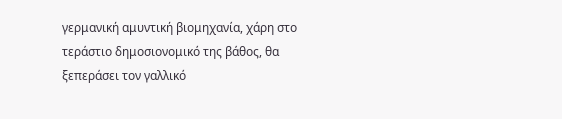γερμανική αμυντική βιομηχανία, χάρη στο τεράστιο δημοσιονομικό της βάθος, θα ξεπεράσει τον γαλλικό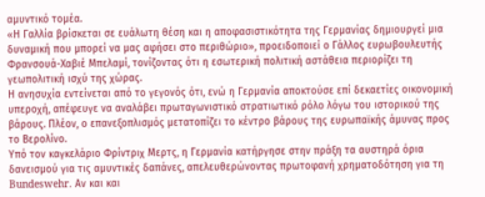αμυντικό τομέα.
«Η Γαλλία βρίσκεται σε ευάλωτη θέση και η αποφασιστικότητα της Γερμανίας δημιουργεί μια δυναμική που μπορεί να μας αφήσει στο περιθώριο», προειδοποιεί ο Γάλλος ευρωβουλευτής Φρανσουά-Χαβιέ Μπελαμί, τονίζοντας ότι η εσωτερική πολιτική αστάθεια περιορίζει τη γεωπολιτική ισχύ της χώρας.
Η ανησυχία εντείνεται από το γεγονός ότι, ενώ η Γερμανία αποκτούσε επί δεκαετίες οικονομική υπεροχή, απέφευγε να αναλάβει πρωταγωνιστικό στρατιωτικό ρόλο λόγω του ιστορικού της βάρους. Πλέον, ο επανεξοπλισμός μετατοπίζει το κέντρο βάρους της ευρωπαϊκής άμυνας προς το Βερολίνο.
Υπό τον καγκελάριο Φρίντριχ Μερτς, η Γερμανία κατήργησε στην πράξη τα αυστηρά όρια δανεισμού για τις αμυντικές δαπάνες, απελευθερώνοντας πρωτοφανή χρηματοδότηση για τη Bundeswehr. Αν και και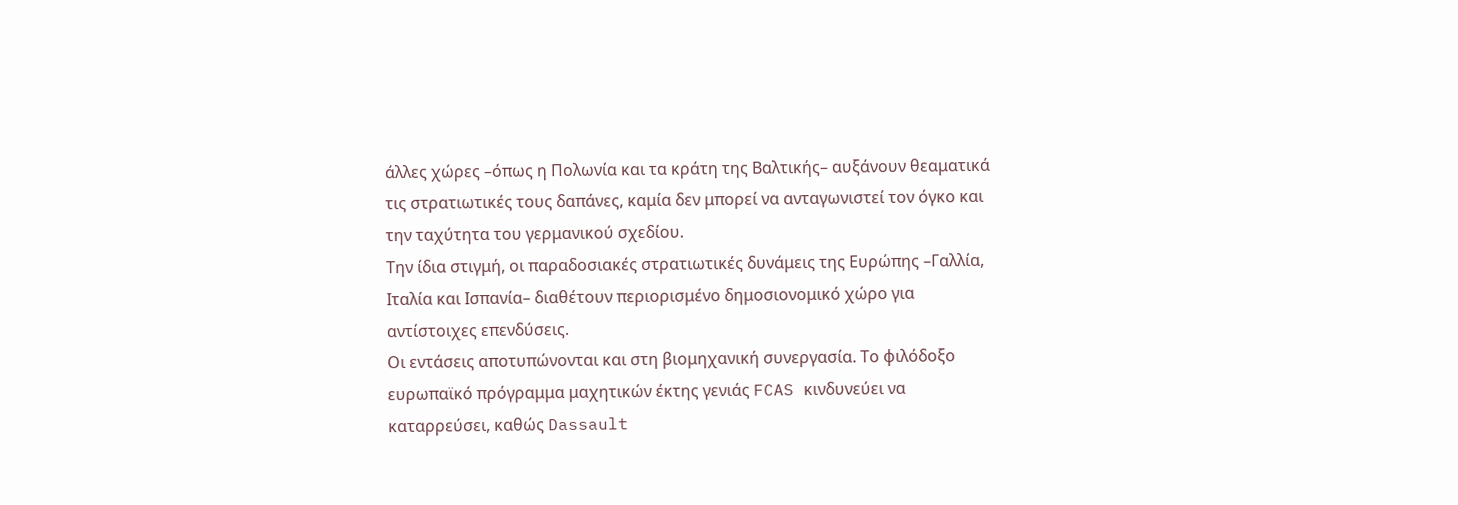άλλες χώρες –όπως η Πολωνία και τα κράτη της Βαλτικής– αυξάνουν θεαματικά τις στρατιωτικές τους δαπάνες, καμία δεν μπορεί να ανταγωνιστεί τον όγκο και την ταχύτητα του γερμανικού σχεδίου.
Την ίδια στιγμή, οι παραδοσιακές στρατιωτικές δυνάμεις της Ευρώπης –Γαλλία, Ιταλία και Ισπανία– διαθέτουν περιορισμένο δημοσιονομικό χώρο για αντίστοιχες επενδύσεις.
Οι εντάσεις αποτυπώνονται και στη βιομηχανική συνεργασία. Το φιλόδοξο ευρωπαϊκό πρόγραμμα μαχητικών έκτης γενιάς FCAS κινδυνεύει να καταρρεύσει, καθώς Dassault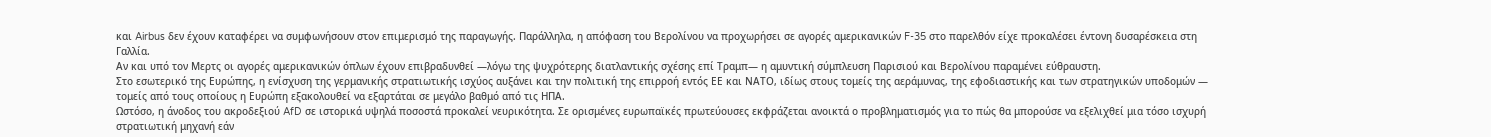και Airbus δεν έχουν καταφέρει να συμφωνήσουν στον επιμερισμό της παραγωγής. Παράλληλα, η απόφαση του Βερολίνου να προχωρήσει σε αγορές αμερικανικών F-35 στο παρελθόν είχε προκαλέσει έντονη δυσαρέσκεια στη Γαλλία.
Αν και υπό τον Μερτς οι αγορές αμερικανικών όπλων έχουν επιβραδυνθεί —λόγω της ψυχρότερης διατλαντικής σχέσης επί Τραμπ— η αμυντική σύμπλευση Παρισιού και Βερολίνου παραμένει εύθραυστη.
Στο εσωτερικό της Ευρώπης, η ενίσχυση της γερμανικής στρατιωτικής ισχύος αυξάνει και την πολιτική της επιρροή εντός ΕΕ και ΝΑΤΟ, ιδίως στους τομείς της αεράμυνας, της εφοδιαστικής και των στρατηγικών υποδομών — τομείς από τους οποίους η Ευρώπη εξακολουθεί να εξαρτάται σε μεγάλο βαθμό από τις ΗΠΑ.
Ωστόσο, η άνοδος του ακροδεξιού AfD σε ιστορικά υψηλά ποσοστά προκαλεί νευρικότητα. Σε ορισμένες ευρωπαϊκές πρωτεύουσες εκφράζεται ανοικτά ο προβληματισμός για το πώς θα μπορούσε να εξελιχθεί μια τόσο ισχυρή στρατιωτική μηχανή εάν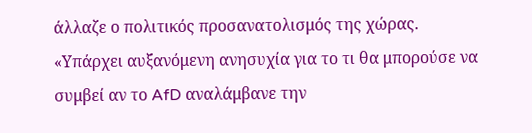άλλαζε ο πολιτικός προσανατολισμός της χώρας.
«Υπάρχει αυξανόμενη ανησυχία για το τι θα μπορούσε να συμβεί αν το AfD αναλάμβανε την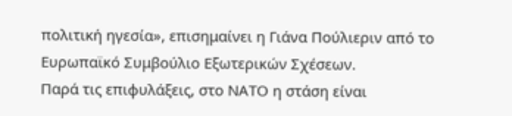πολιτική ηγεσία», επισημαίνει η Γιάνα Πούλιεριν από το Ευρωπαϊκό Συμβούλιο Εξωτερικών Σχέσεων.
Παρά τις επιφυλάξεις, στο ΝΑΤΟ η στάση είναι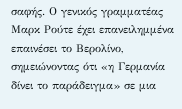σαφής. Ο γενικός γραμματέας Μαρκ Ρούτε έχει επανειλημμένα επαινέσει το Βερολίνο, σημειώνοντας ότι «η Γερμανία δίνει το παράδειγμα» σε μια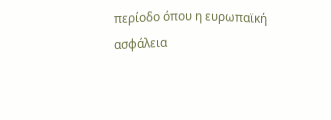περίοδο όπου η ευρωπαϊκή ασφάλεια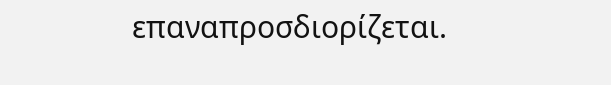επαναπροσδιορίζεται.